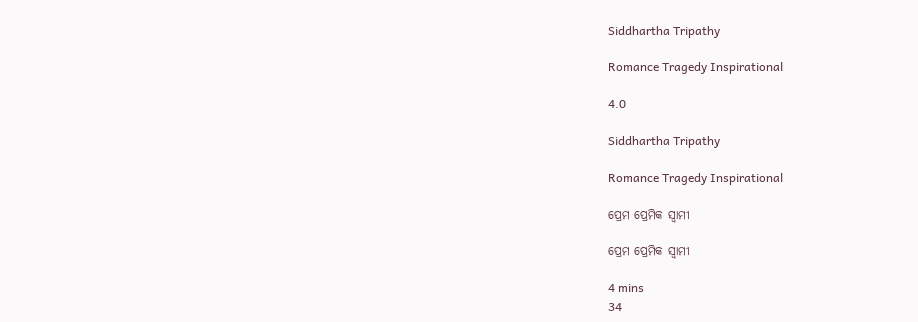Siddhartha Tripathy

Romance Tragedy Inspirational

4.0

Siddhartha Tripathy

Romance Tragedy Inspirational

ପ୍ରେମ ପ୍ରେମିକ ସ୍ୱାମୀ

ପ୍ରେମ ପ୍ରେମିକ ସ୍ୱାମୀ

4 mins
34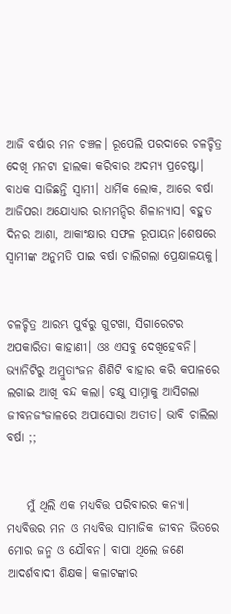ଆଜି ବର୍ଷାର ମନ ଚଞ୍ଚଳ। ରୂପେଲି ପରଦାରେ ଚଳଚ୍ଚିତ୍ର ଦେଖି ମନଟା ହାଲକା କରିବାର ଅଦମ୍ଯ ପ୍ରଚେଷ୍ଟା। ବାଧକ ସାଜିଛନ୍ତି ସ୍ୱାମୀ। ଧାର୍ମିକ ଲୋକ, ଆରେ ବର୍ଷା ଆଜିପରା ଅଯୋଧ୍ୟାର ରାମମନ୍ଦିର ଶିଳାନ୍ୟାସ। ବହୁତ ଦିନର ଆଶା, ଆକାଂକ୍ଷାର ସଫଳ ରୂପାୟନ।ଶେଷରେ ସ୍ୱାମୀଙ୍କ ଅନୁମତି ପାଇ ବର୍ଷା ଚାଲିଗଲା ପ୍ରେକ୍ଷାଳୟକୁ।


ଚଳଚ୍ଚିତ୍ର ଆରମ୍ଭ ପୁର୍ବରୁ ଗୁଟଖା, ସିଗାରେଟର ଅପକାରିତା କାହାଣୀ। ଓଃ ଏସବୁ ଦେଖିହେବନି। ଭ୍ୟାନିଟିରୁ ଅମ୍ରୁତାଂଜନ ଶିଶିଟି ବାହାର କରି କପାଳରେ ଲଗାଇ ଆଖି ବନ୍ଦ କଲା। ଚକ୍ଷୁ ସାମ୍ନାକୁ ଆସିଗଲା ଜୀବନଜଂଜାଳରେ ଅପାସୋରା ଅତୀତ। ଭାବି ଚାଲିଲା ବର୍ଷା ;;


    ମୁଁ ଥିଲି ଏକ ମଧ୍ୟବିତ୍ତ ପରିବାରର କନ୍ୟା। ମଧ୍ୟବିତ୍ତର ମନ ଓ ମଧ୍ୟବିତ୍ତ ସାମାଜିକ ଜୀବନ ଭିତରେ ମୋର ଜନ୍ମ ଓ ଯୌବନ। ବାପା ଥିଲେ ଜଣେ ଆଦର୍ଶବାଦୀ ଶିକ୍ଷକ। କଳାଟଙ୍କାର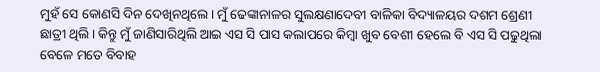ମୁହଁ ସେ କୋଣସି ଦିନ ଦେଖିନଥିଲେ। ମୁଁ ଢେଙ୍କାନାଳର ସୁଲକ୍ଷଣାଦେବୀ ବାଳିକା ବିଦ୍ୟାଳୟର ଦଶମ ଶ୍ରେଣୀ ଛାତ୍ରୀ ଥିଲି। କିନ୍ତୁ ମୁଁ ଜାଣିସାରିଥିଲି ଆଇ ଏସ ସି ପାସ କଲାପରେ କିମ୍ୱା ଖୁବ ବେଶୀ ହେଲେ ବି ଏସ ସି ପଢୁଥିଲା ବେଳେ ମତେ ବିବାହ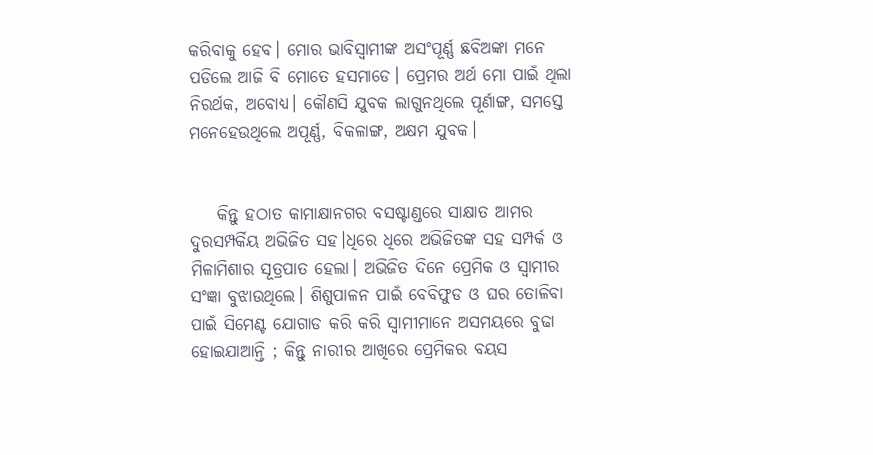କରିବାକୁ ହେବ। ମୋର ଭାବିସ୍ୱାମୀଙ୍କ ଅସଂପୂର୍ଣ୍ଣ ଛବିଅଙ୍କା ମନେ ପଡିଲେ ଆଜି ବି ମୋତେ ହସମାଡେ। ପ୍ରେମର ଅର୍ଥ ମୋ ପାଇଁ ଥିଲା ନିରର୍ଥକ, ଅବୋଧ୍ୟ। କୌଣସି ଯୁବକ ଲାଗୁନଥିଲେ ପୂର୍ଣାଙ୍ଗ, ସମସ୍ତେ ମନେହେଉଥିଲେ ଅପୂର୍ଣ୍ଣ, ବିକଳାଙ୍ଗ, ଅକ୍ଷମ ଯୁବକ।


    କିନ୍ତୁ ହଠାତ କାମାକ୍ଷାନଗର ବସଷ୍ଟାଣ୍ଡରେ ସାକ୍ଷାତ ଆମର ଦୁରସମ୍ପର୍କିୟ ଅଭିଜିତ ସହ।ଧିରେ ଧିରେ ଅଭିଜିତଙ୍କ ସହ ସମ୍ପର୍କ ଓ ମିଳାମିଶାର ସୂତ୍ରପାତ ହେଲା। ଅଭିଜିତ ଦିନେ ପ୍ରେମିକ ଓ ସ୍ୱାମୀର ସଂଜ୍ଞା ବୁଝାଉଥିଲେ। ଶିଶୁପାଳନ ପାଇଁ ବେବିଫୁଡ ଓ ଘର ତୋଳିବା ପାଇଁ ସିମେଣ୍ଟ ଯୋଗାଡ କରି କରି ସ୍ୱାମୀମାନେ ଅସମୟରେ ବୁଢା ହୋଇଯାଆନ୍ତି ; କିନ୍ତୁ ନାରୀର ଆଖିରେ ପ୍ରେମିକର ବୟସ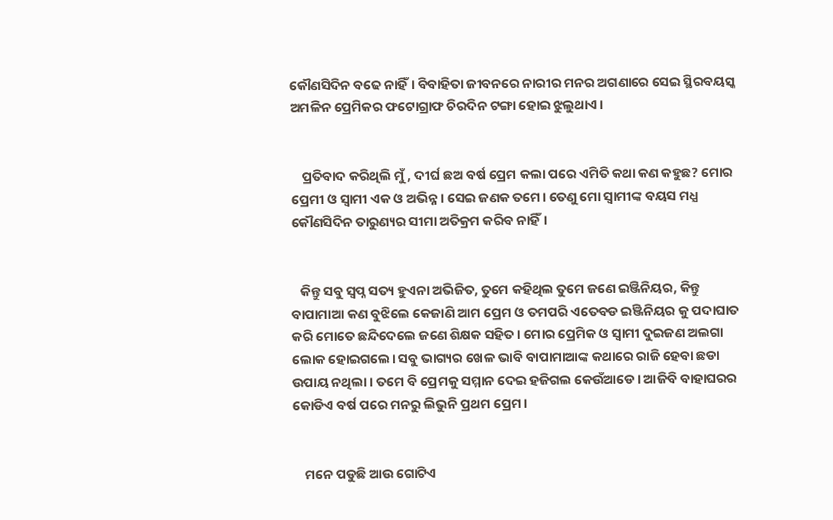କୌଣସିଦିନ ବଢେ ନାହିଁ। ବିବାହିତା ଜୀବନରେ ନାରୀର ମନର ଅଗଣାରେ ସେଇ ସ୍ଥିରବୟସ୍କ ଅମଳିନ ପ୍ରେମିକର ଫଟୋଗ୍ରାଫ ଚିରଦିନ ଟଙ୍ଗା ହୋଇ ଝୁଲୁଥାଏ।


    ପ୍ରତିବାଦ କରିଥିଲି ମୁଁ, ଦୀର୍ଘ ଛଅ ବର୍ଷ ପ୍ରେମ କଲା ପରେ ଏମିତି କଥା କଣ କହୁଛ? ମୋର ପ୍ରେମୀ ଓ ସ୍ୱାମୀ ଏକ ଓ ଅଭିନ୍ନ। ସେଇ ଜଣକ ତମେ। ତେଣୁ ମୋ ସ୍ୱାମୀଙ୍କ ବୟସ ମଧ୍ଯ କୌଣସିଦିନ ତାରୁଣ୍ୟର ସୀମା ଅତିକ୍ରମ କରିବ ନାହିଁ।


   କିନ୍ତୁ ସବୁ ସ୍ୱପ୍ନ ସତ୍ୟ ହୁଏନା ଅଭିଜିତ, ତୁମେ କହିଥିଲ ତୁମେ ଜଣେ ଇଞ୍ଜିନିୟର, କିନ୍ତୁ ବାପାମାଆ କଣ ବୁଝିଲେ କେଜାଣି ଆମ ପ୍ରେମ ଓ ତମପରି ଏତେବଡ ଇଞ୍ଜିନିୟର କୁ ପଦାଘାତ କରି ମୋତେ ଛନ୍ଦିଦେଲେ ଜଣେ ଶିକ୍ଷକ ସହିତ। ମୋର ପ୍ରେମିକ ଓ ସ୍ୱାମୀ ଦୁଇଜଣ ଅଲଗା ଲୋକ ହୋଇଗଲେ। ସବୁ ଭାଗ୍ୟର ଖେଳ ଭାବି ବାପାମାଆଙ୍କ କଥାରେ ରାଜି ହେବା ଛଡା ଉପାୟ ନଥିଲା। ତମେ ବି ପ୍ରେମକୁ ସମ୍ମାନ ଦେଇ ହଜିଗଲ କେଉଁଆଡେ। ଆଜିବି ବାହାଘରର କୋଡିଏ ବର୍ଷ ପରେ ମନରୁ ଲିଭୁନି ପ୍ରଥମ ପ୍ରେମ।


    ମନେ ପଡୁଛି ଆଉ ଗୋଟିଏ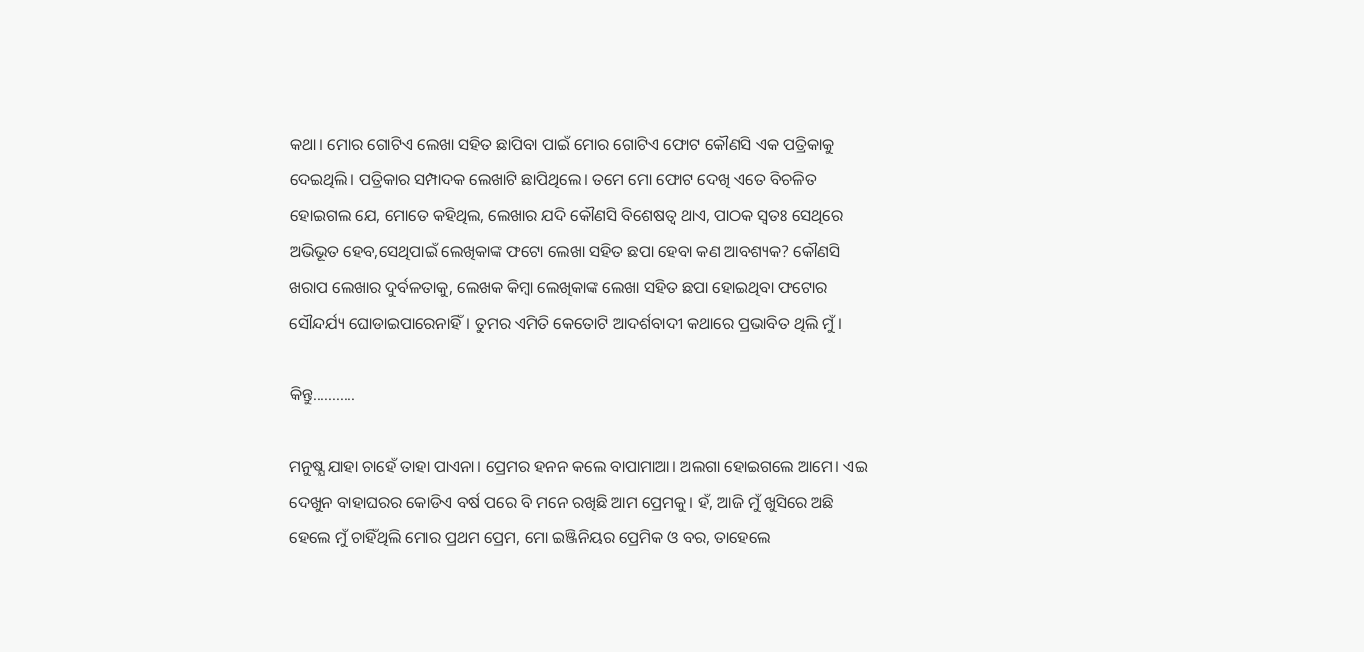କଥା। ମୋର ଗୋଟିଏ ଲେଖା ସହିତ ଛାପିବା ପାଇଁ ମୋର ଗୋଟିଏ ଫୋଟ କୌଣସି ଏକ ପତ୍ରିକାକୁ ଦେଇଥିଲି। ପତ୍ରିକାର ସମ୍ପାଦକ ଲେଖାଟି ଛାପିଥିଲେ। ତମେ ମୋ ଫୋଟ ଦେଖି ଏତେ ବିଚଳିତ ହୋଇଗଲ ଯେ, ମୋତେ କହିଥିଲ, ଲେଖାର ଯଦି କୌଣସି ବିଶେଷତ୍ୱ ଥାଏ, ପାଠକ ସ୍ୱତଃ ସେଥିରେ ଅଭିଭୂତ ହେବ,ସେଥିପାଇଁ ଲେଖିକାଙ୍କ ଫଟୋ ଲେଖା ସହିତ ଛପା ହେବା କଣ ଆବଶ୍ୟକ? କୌଣସି ଖରାପ ଲେଖାର ଦୁର୍ବଳତାକୁ, ଲେଖକ କିମ୍ୱା ଲେଖିକାଙ୍କ ଲେଖା ସହିତ ଛପା ହୋଇଥିବା ଫଟୋର ସୌନ୍ଦର୍ଯ୍ୟ ଘୋଡାଇପାରେନାହିଁ। ତୁମର ଏମିତି କେତୋଟି ଆଦର୍ଶବାଦୀ କଥାରେ ପ୍ରଭାବିତ ଥିଲି ମୁଁ।

କିନ୍ତୁ...........

ମନୁଷ୍ଯ ଯାହା ଚାହେଁ ତାହା ପାଏନା। ପ୍ରେମର ହନନ କଲେ ବାପାମାଆ। ଅଲଗା ହୋଇଗଲେ ଆମେ। ଏଇ ଦେଖୁନ ବାହାଘରର କୋଡିଏ ବର୍ଷ ପରେ ବି ମନେ ରଖିଛି ଆମ ପ୍ରେମକୁ। ହଁ, ଆଜି ମୁଁ ଖୁସିରେ ଅଛି ହେଲେ ମୁଁ ଚାହିଁଥିଲି ମୋର ପ୍ରଥମ ପ୍ରେମ, ମୋ ଇଞ୍ଜିନିୟର ପ୍ରେମିକ ଓ ବର, ତାହେଲେ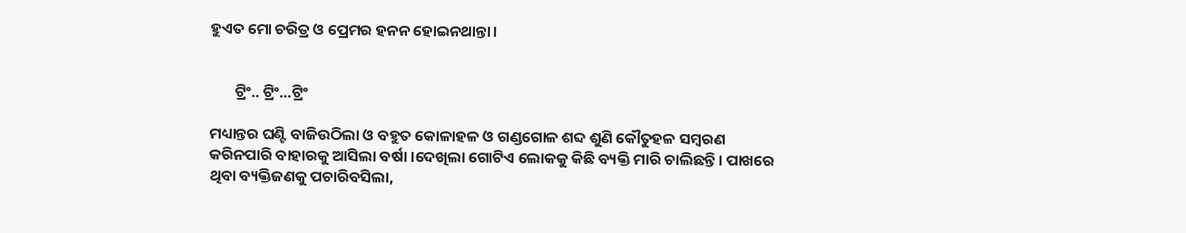ହୁଏତ ମୋ ଚରିତ୍ର ଓ ପ୍ରେମର ହନନ ହୋଇନଥାନ୍ତା।


       ଟ୍ରିଂ.. ଟ୍ରିଂ...ଟ୍ରିଂ

ମଧ୍ୟାନ୍ତର ଘଣ୍ଟି ବାଜିଉଠିଲା ଓ ବହୁତ କୋଳାହଳ ଓ ଗଣ୍ଡଗୋଳ ଶବ୍ଦ ଶୁଣି କୌତୁହଳ ସମ୍ୱରଣ କରିନପାରି ବାହାରକୁ ଆସିଲା ବର୍ଷା ।ଦେଖିଲା ଗୋଟିଏ ଲୋକକୁ କିଛି ବ୍ୟକ୍ତି ମାରି ଚାଲିଛନ୍ତି। ପାଖରେ ଥିବା ବ୍ୟକ୍ତିଜଣକୁ ପଚାରିବସିଲା,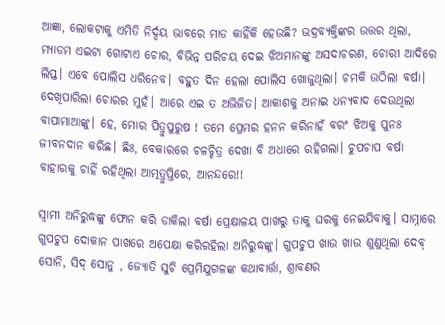ଆଜ୍ଞା, ଲୋକଟାକୁ ଏମିତି ନିର୍ଦ୍ଦୟ ଭାବରେ ମାଡ କାହିଁକି ହେଉଛି? ଭଦ୍ରବ୍ୟକ୍ତିଙ୍କର ଉତ୍ତର ଥିଲା, ମ୍ୟାଡମ ଏଇଟା ଗୋଟାଏ ଚୋର, ବିଭିନ୍ନ ପରିଚୟ ଦେଇ ଝିଅମାନଙ୍କୁ ଅସଦାଚରଣ, ଚୋରୀ ଆଦିରେ ଲିପ୍ତ। ଏବେ ପୋଲିସ ଧରିନେବ। ବହୁତ ଦିନ ହେଲା ପୋଲିସ ଖୋଜୁଥିଲା। ଚମକି ଉଠିଲା ବର୍ଷା। ଦେଖିପାରିଲା ଚୋରର ମୁହଁ। ଆରେ ଏଇ ତ ଅଭିଜିତ। ଆକାଶକୁ ଅନାଇ ଧନ୍ୟବାଦ ଦେଉଥିଲା ବାପାମାଆଙ୍କୁ। ହେ, ମୋର ପିତ୍ରୁପୁରୁଷ ! ତମେ ପ୍ରେମର ହନନ କରିନାହଁ ବରଂ ଝିଅକୁ ପୁନଃ ଜୀବନଦାନ କରିଛ। ଛିଃ, ବେକାରରେ ଚଳଚ୍ଚିତ୍ର ଦେଖା ବି ଅଧାରେ ରହିଗଲା। ଚୁପଚାପ ବର୍ଷା ବାହାରକୁ ଚାହିଁ ରହିଥିଲା ଆତ୍ମତ୍ରୁପ୍ତିରେ, ଆନନ୍ଦରେ!!

ସ୍ୱାମୀ ଅନିରୁଦ୍ଧଙ୍କୁ ଫୋନ କରି ଡାକିଲା ବର୍ଷା ପ୍ରେକ୍ଷାଳୟ ପାଖରୁ ତାକୁ ଘରକୁ ନେଇଯିବାକୁ। ସାମ୍ନାରେ ଗୁପଚୁପ ଦୋକାନ ପାଖରେ ଅପେକ୍ଷା କରିରହିଲା ଅନିରୁଦ୍ଧଙ୍କୁ। ଗୁପଚୁପ ଖାଉ ଖାଉ ଶୁଣୁଥିଲା ଦେବ୍ ସୋନି, ସିଦ୍ ସୋନୁ , ଜ୍ୟୋତି ସୁଚି ପ୍ରେମିଯୁଗଳଙ୍କ କଥାବାର୍ତ୍ତା, ଶ୍ରାବଣର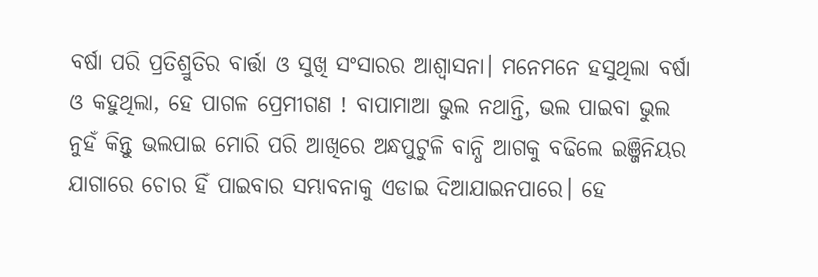ବର୍ଷା ପରି ପ୍ରତିଶ୍ରୁତିର ବାର୍ତ୍ତା ଓ ସୁଖି ସଂସାରର ଆଶ୍ୱାସନା। ମନେମନେ ହସୁଥିଲା ବର୍ଷା ଓ କହୁଥିଲା, ହେ ପାଗଳ ପ୍ରେମୀଗଣ ! ବାପାମାଆ ଭୁଲ ନଥାନ୍ତି, ଭଲ ପାଇବା ଭୁଲ ନୁହଁ କିନ୍ତୁ ଭଲପାଇ ମୋରି ପରି ଆଖିରେ ଅନ୍ଧପୁଟୁଳି ବାନ୍ଧି ଆଗକୁ ବଢିଲେ ଇଞ୍ଜିନିୟର ଯାଗାରେ ଚୋର ହିଁ ପାଇବାର ସମ୍ଭାବନାକୁ ଏଡାଇ ଦିଆଯାଇନପାରେ। ହେ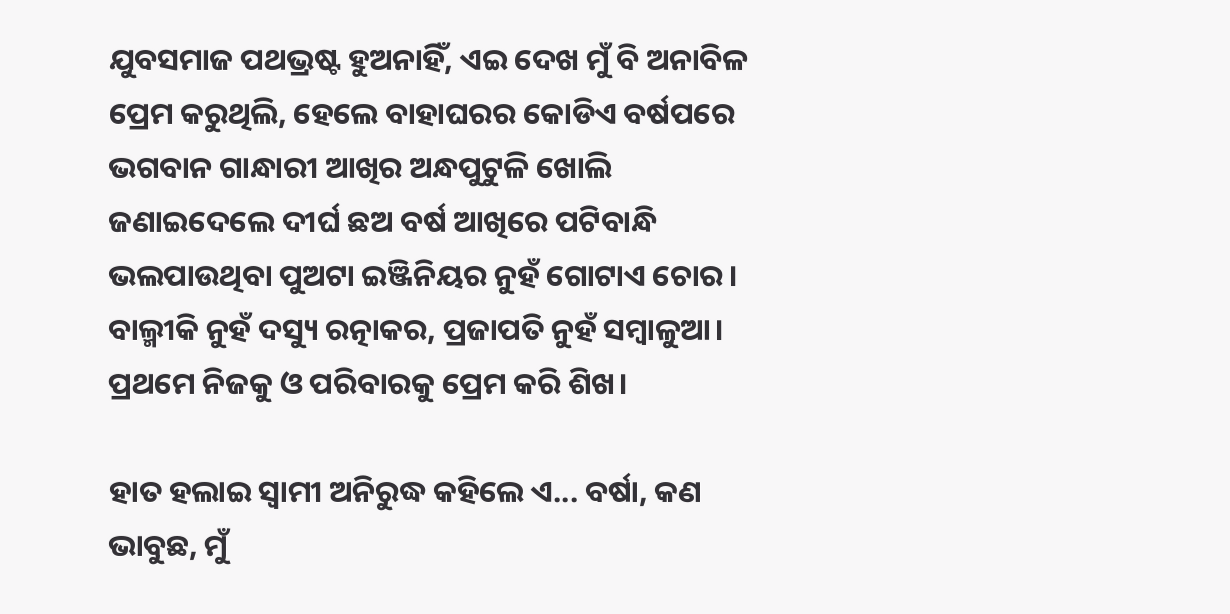ଯୁବସମାଜ ପଥଭ୍ରଷ୍ଟ ହୁଅନାହିଁ, ଏଇ ଦେଖ ମୁଁ ବି ଅନାବିଳ ପ୍ରେମ କରୁଥିଲି, ହେଲେ ବାହାଘରର କୋଡିଏ ବର୍ଷପରେ ଭଗବାନ ଗାନ୍ଧାରୀ ଆଖିର ଅନ୍ଧପୁଟୁଳି ଖୋଲି ଜଣାଇଦେଲେ ଦୀର୍ଘ ଛଅ ବର୍ଷ ଆଖିରେ ପଟିବାନ୍ଧି ଭଲପାଉଥିବା ପୁଅଟା ଇଞ୍ଜିନିୟର ନୁହଁ ଗୋଟାଏ ଚୋର। ବାଲ୍ମୀକି ନୁହଁ ଦସ୍ୟୁ ରତ୍ନାକର, ପ୍ରଜାପତି ନୁହଁ ସମ୍ୱାଳୁଆ। ପ୍ରଥମେ ନିଜକୁ ଓ ପରିବାରକୁ ପ୍ରେମ କରି ଶିଖ।

ହାତ ହଲାଇ ସ୍ୱାମୀ ଅନିରୁଦ୍ଧ କହିଲେ ଏ... ବର୍ଷା, କଣ ଭାବୁଛ, ମୁଁ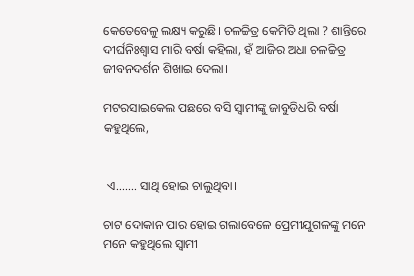କେତେବେଳୁ ଲକ୍ଷ୍ୟ କରୁଛି। ଚଳଚ୍ଚିତ୍ର କେମିତି ଥିଲା ? ଶାନ୍ତିରେ ଦୀର୍ଘନିଃଶ୍ବାସ ମାରି ବର୍ଷା କହିଲା, ହଁ ଆଜିର ଅଧା ଚଳଚ୍ଚିତ୍ର ଜୀବନଦର୍ଶନ ଶିଖାଇ ଦେଲା।

ମଟରସାଇକେଲ ପଛରେ ବସି ସ୍ୱାମୀଙ୍କୁ ଜାବୁଡିଧରି ବର୍ଷା କହୁଥିଲେ,


 ଏ....... ସାଥି ହୋଇ ଚାଲୁଥିବା।

ଚାଟ ଦୋକାନ ପାର ହୋଇ ଗଲାବେଳେ ପ୍ରେମୀଯୁଗଳଙ୍କୁ ମନେ ମନେ କହୁଥିଲେ ସ୍ୱାମୀ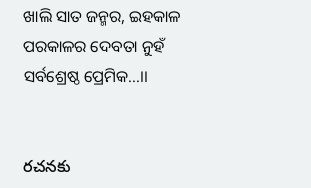ଖାଲି ସାତ ଜନ୍ମର, ଇହକାଳ ପରକାଳର ଦେବତା ନୁହଁ ସର୍ବଶ୍ରେଷ୍ଠ ପ୍ରେମିକ...।।


రచనకు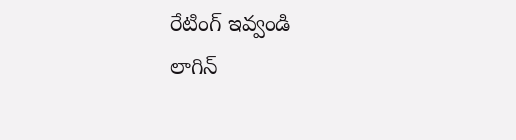రేటింగ్ ఇవ్వండి
లాగిన్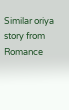Similar oriya story from Romance